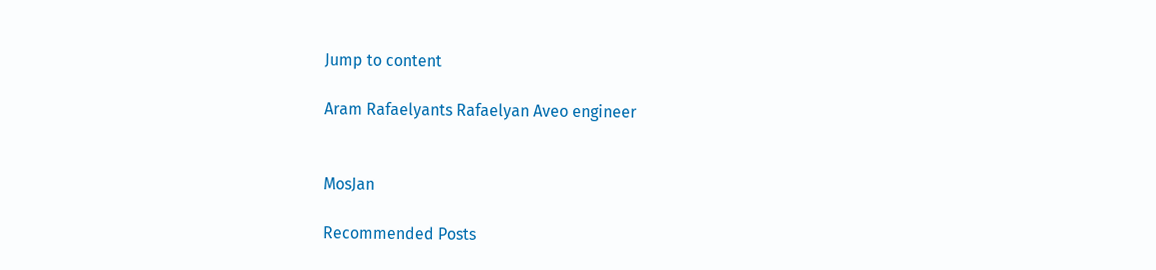Jump to content

Aram Rafaelyants Rafaelyan Aveo engineer


MosJan

Recommended Posts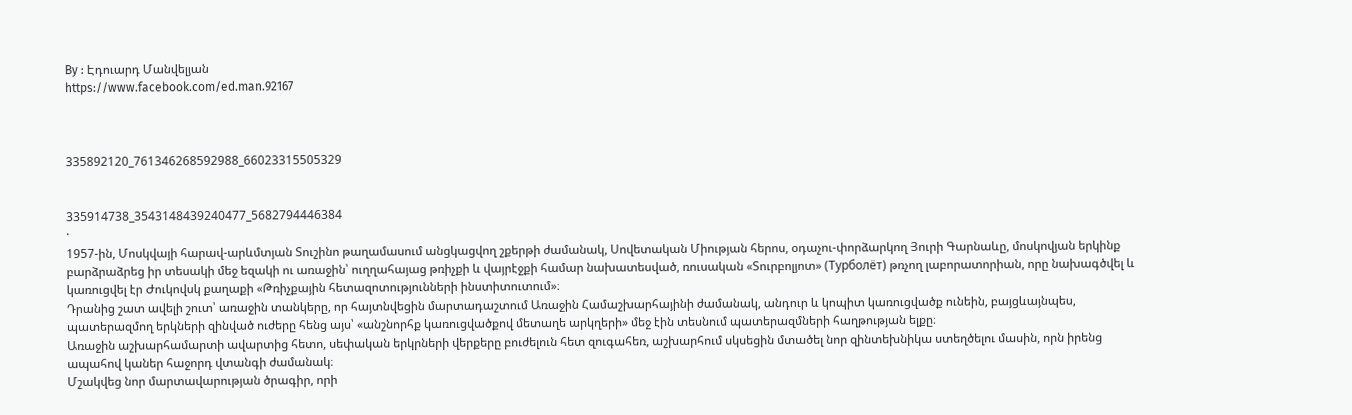By : Էդուարդ Մանվելյան
https://www.facebook.com/ed.man.92167



335892120_761346268592988_66023315505329


335914738_3543148439240477_5682794446384
·
1957-ին, Մոսկվայի հարավ-արևմտյան Տուշինո թաղամասում անցկացվող շքերթի ժամանակ, Սովետական Միության հերոս, օդաչու-փորձարկող Յուրի Գարնաևը, մոսկովյան երկինք բարձրաձրեց իր տեսակի մեջ եզակի ու առաջին՝ ուղղահայաց թռիչքի և վայրէջքի համար նախատեսված, ռուսական «Տուրբոլյոտ» (Турболёт) թռչող լաբորատորիան, որը նախագծվել և կառուցվել էր Ժուկովսկ քաղաքի «Թռիչքային հետազոտությունների ինստիտուտում»։
Դրանից շատ ավելի շուտ՝ առաջին տանկերը, որ հայտնվեցին մարտադաշտում Առաջին Համաշխարհայինի ժամանակ, անդուր և կոպիտ կառուցվածք ունեին, բայցևայնպես, պատերազմող երկների զինված ուժերը հենց այս՝ «անշնորհք կառուցվածքով մետաղե արկղերի» մեջ էին տեսնում պատերազմների հաղթության ելքը։
Առաջին աշխարհամարտի ավարտից հետո, սեփական երկրների վերքերը բուժելուն հետ զուգահեռ, աշխարհում սկսեցին մտածել նոր զինտեխնիկա ստեղծելու մասին, որն իրենց ապահով կաներ հաջորդ վտանգի ժամանակ։
Մշակվեց նոր մարտավարության ծրագիր, որի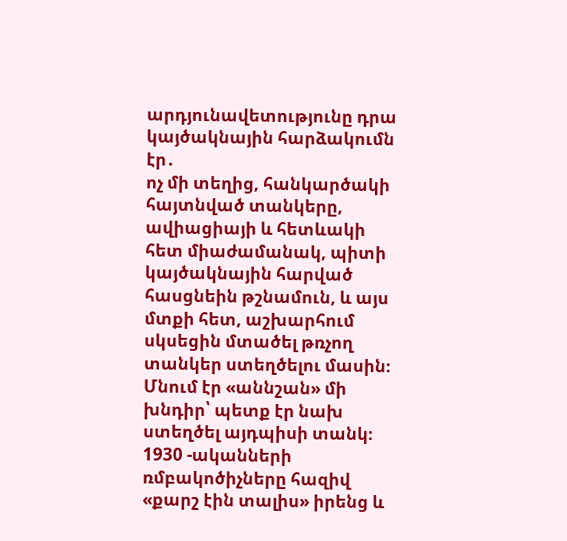արդյունավետությունը դրա կայծակնային հարձակումն էր․
ոչ մի տեղից, հանկարծակի հայտնված տանկերը, ավիացիայի և հետևակի հետ միաժամանակ, պիտի կայծակնային հարված հասցնեին թշնամուն, և այս մտքի հետ, աշխարհում սկսեցին մտածել թռչող տանկեր ստեղծելու մասին։
Մնում էր «աննշան» մի խնդիր՝ պետք էր նախ ստեղծել այդպիսի տանկ։
1930 -ականների ռմբակոծիչները հազիվ «քարշ էին տալիս» իրենց և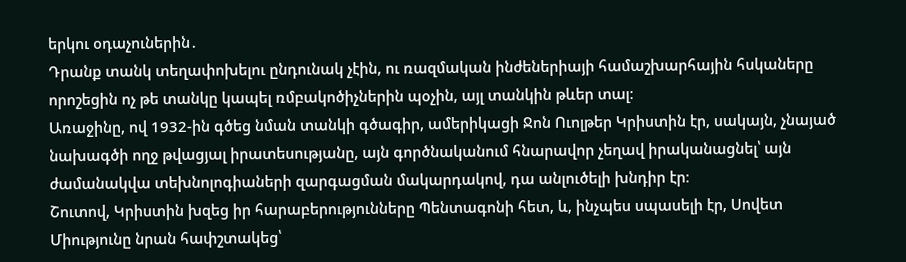երկու օդաչուներին․
Դրանք տանկ տեղափոխելու ընդունակ չէին, ու ռազմական ինժեներիայի համաշխարհային հսկաները որոշեցին ոչ թե տանկը կապել ռմբակոծիչներին պօչին, այլ տանկին թևեր տալ։
Առաջինը, ով 1932-ին գծեց նման տանկի գծագիր, ամերիկացի Ջոն Ուոլթեր Կրիստին էր, սակայն, չնայած նախագծի ողջ թվացյալ իրատեսությանը, այն գործնականում հնարավոր չեղավ իրականացնել՝ այն ժամանակվա տեխնոլոգիաների զարգացման մակարդակով, դա անլուծելի խնդիր էր։
Շուտով, Կրիստին խզեց իր հարաբերությունները Պենտագոնի հետ, և, ինչպես սպասելի էր, Սովետ Միությունը նրան հափշտակեց՝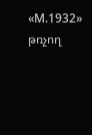«М.1932» թռչող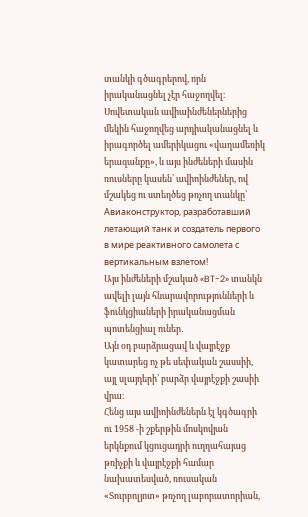տանկի գծագրերով, որն իրականացնել չէր հաջողվել։
Սովետական ավիաինժեներներից մեկին հաջողվեց արդիականացնել և իրագործել ամերիկացու «վաղամեռիկ երազանքը», և այս ինժեների մասին ռուսները կասեն՝ ավիոինժեներ, ով մշակեց ու ստեղծեց թռչող տանկը՝ Авиаконструктор, разработавший летающий танк и создатель первого в мире реактивного самолета с вертикальным взлетом!
Այս ինժեների մշակած «BT-2» տանկն ավելի լայն հնարավորությունների և ֆունկցիաների իրականացման պոտենցիալ ուներ․
Այն օդ բարձրացավ և վայրէջք կատարեց ոչ թե սեփական շասսիի, այլ սլայդերի՝ բարձր վայրէջքի շասիի վրա։
Հենց այս ավիոինժեներն էլ կգծագրի ու 1958 -ի շքերթին մոսկովյան երկնքում կցուցադրի ուղղահայաց թռիչքի և վայրէջքի համար նախատեսված, ռուսական «Տուրբոլյոտ» թռչող լաբորատորիան,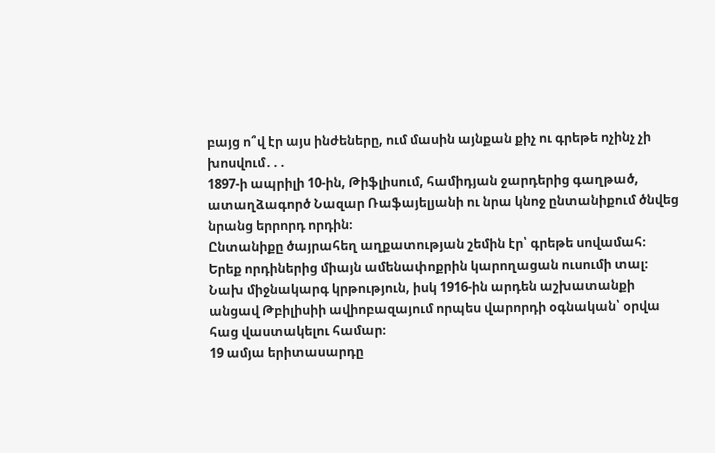բայց ո՞վ էր այս ինժեները, ում մասին այնքան քիչ ու գրեթե ոչինչ չի խոսվում․․․
1897-ի ապրիլի 10-ին, Թիֆլիսում, համիդյան ջարդերից գաղթած, ատաղձագործ Նազար Ռաֆայելյանի ու նրա կնոջ ընտանիքում ծնվեց նրանց երրորդ որդին։
Ընտանիքը ծայրահեղ աղքատության շեմին էր՝ գրեթե սովամահ։
Երեք որդիներից միայն ամենափոքրին կարողացան ուսումի տալ։
Նախ միջնակարգ կրթություն, իսկ 1916-ին արդեն աշխատանքի անցավ Թբիլիսիի ավիոբազայում որպես վարորդի օգնական՝ օրվա հաց վաստակելու համար։
19 ամյա երիտասարդը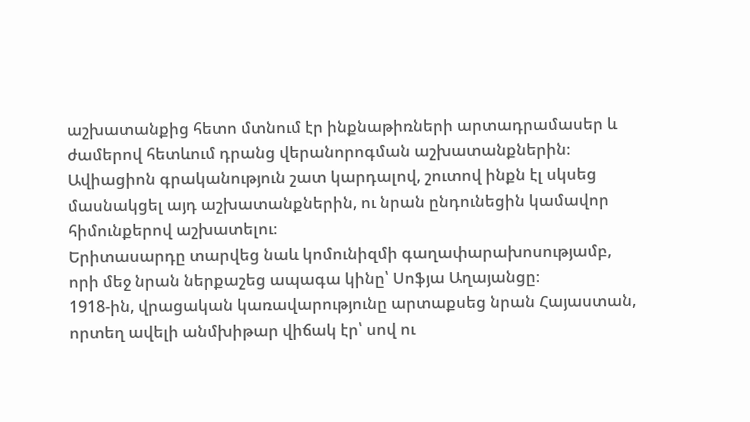աշխատանքից հետո մտնում էր ինքնաթիռների արտադրամասեր և ժամերով հետևում դրանց վերանորոգման աշխատանքներին։
Ավիացիոն գրականություն շատ կարդալով, շուտով ինքն էլ սկսեց մասնակցել այդ աշխատանքներին, ու նրան ընդունեցին կամավոր հիմունքերով աշխատելու։
Երիտասարդը տարվեց նաև կոմունիզմի գաղափարախոսությամբ, որի մեջ նրան ներքաշեց ապագա կինը՝ Սոֆյա Աղայանցը։
1918-ին, վրացական կառավարությունը արտաքսեց նրան Հայաստան, որտեղ ավելի անմխիթար վիճակ էր՝ սով ու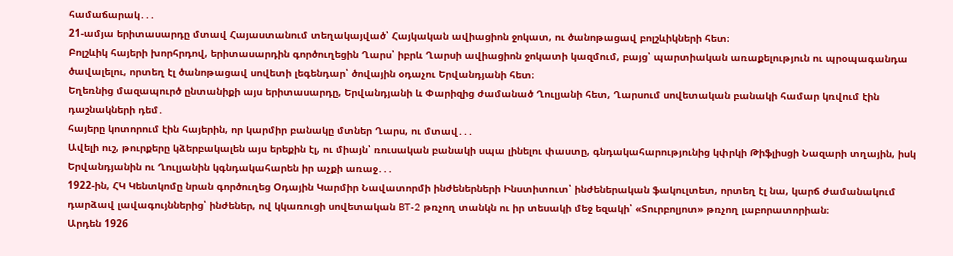համաճարակ․․․
21-ամյա երիտասարդը մտավ Հայաստանում տեղակայված՝ Հայկական ավիացիոն ջոկատ, ու ծանոթացավ բոլշևիկների հետ։
Բոլշևիկ հայերի խորհրդով, երիտասարդին գործուղեցին Ղարս՝ իբրև Ղարսի ավիացիոն ջոկատի կազմում, բայց՝ պարտիական առաքելություն ու պրօպագանդա ծավալելու, որտեղ էլ ծանոթացավ սովետի լեգենդար՝ ծովային օդաչու Երվանդյանի հետ։
Եղեռնից մազապուրծ ընտանիքի այս երիտասարդը, Երվանդյանի և Փարիզից ժամանած Ղուլյանի հետ, Ղարսում սովետական բանակի համար կռվում էին դաշնակների դեմ․
հայերը կոտորում էին հայերին, որ կարմիր բանակը մտներ Ղարս, ու մտավ․․․
Ավելի ուշ, թուրքերը կձերբակալեն այս երեքին էլ, ու միայն՝ ռուսական բանակի սպա լինելու փաստը, գնդակահարությունից կփրկի Թիֆլիսցի Նազարի տղային, իսկ Երվանդյանին ու Ղուլյանին կգնդակահարեն իր աչքի առաջ․․․
1922-ին, ՀԿ Կենտկոմը նրան գործուղեց Օդային Կարմիր Նավատորմի ինժեներների Ինստիտուտ՝ ինժեներական ֆակուլտետ, որտեղ էլ նա, կարճ ժամանակում դարձավ լավագույններից՝ ինժեներ, ով կկառուցի սովետական BT-2 թռչող տանկն ու իր տեսակի մեջ եզակի՝ «Տուրբոլյոտ» թռչող լաբորատորիան։
Արդեն 1926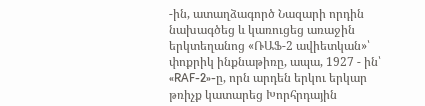-ին, ատաղձագործ Նազարի որդին նախագծեց և կառուցեց առաջին երկտեղանոց «ՌԱՖ-2 ավիետկան»՝ փոքրիկ ինքնաթիռը, ապա, 1927 - ին՝ «RAF-2»-ը, որն արդեն երկու երկար թռիչք կատարեց Խորհրդային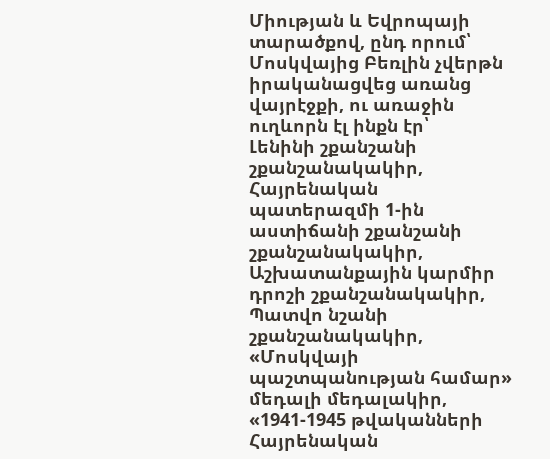Միության և Եվրոպայի տարածքով, ընդ որում՝ Մոսկվայից Բեռլին չվերթն իրականացվեց առանց վայրէջքի, ու առաջին ուղևորն էլ ինքն էր՝
Լենինի շքանշանի շքանշանակակիր,
Հայրենական պատերազմի 1-ին աստիճանի շքանշանի շքանշանակակիր,
Աշխատանքային կարմիր դրոշի շքանշանակակիր,
Պատվո նշանի շքանշանակակիր,
«Մոսկվայի պաշտպանության համար» մեդալի մեդալակիր,
«1941-1945 թվականների Հայրենական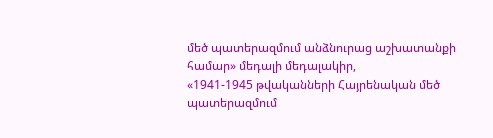մեծ պատերազմում անձնուրաց աշխատանքի համար» մեդալի մեդալակիր,
«1941-1945 թվականների Հայրենական մեծ պատերազմում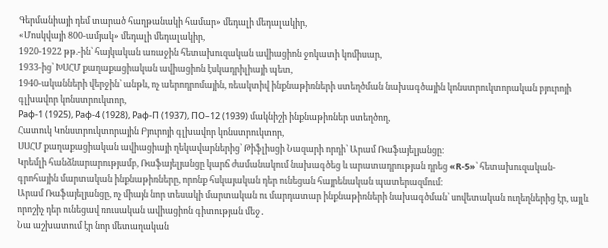Գերմանիայի դեմ տարած հաղթանակի համար» մեդալի մեդալակիր,
«Մոսկվայի 800-ամյակ» մեդալի մեդալակիր,
1920-1922 թթ.-ին՝ հայկական առաջին հետախուզական ավիացիոն ջոկատի կոմիսար,
1933-ից՝ ԽՍՀՄ քաղաքացիական ավիացիոն էսկադրիլիայի պետ,
1940-ականների վերջին՝ անթև, ոչ աերոդրոմային, ռեակտիվ ինքնաթիռների ստեղծման նախագծային կոնստրուկտորական բյուրոյի գլխավոր կոնստրուկտոր,
Раф-1 (1925), Раф-4 (1928), Раф-П (1937), ПО–12 (1939) մակնիշի ինքնաթիռներ ստեղծող,
Հատուկ Կոնստրուկտորային Բյուրոյի գլխավոր կոնստրուկտոր,
ՍՍՀՄ քաղաքացիական ավիացիայի ղեկավարներից՝ Թիֆլիսցի Նազարի որդի՝ Արամ Ռաֆայելյանցը։
Կրեմլի հանձնարարությամբ, Ռաֆայելյանցը կարճ ժամանակում նախագծեց և արատադրության դրեց «R-5»՝ հետախուզական-գրոհային մարտական ինքնաթիռները, որոնք հսկայական դեր ունեցան հայրենական պատերազմում։
Արամ Ռաֆայելյանցը, ոչ միայն նոր տեսակի մարտական ու մարդատար ինքնաթիռների նախագծման՝ սովետական ուղեղներից էր, այլև որոշիչ դեր ունեցավ ռուսական ավիացիոն գիտության մեջ․
Նա աշխատում էր նոր մետաղական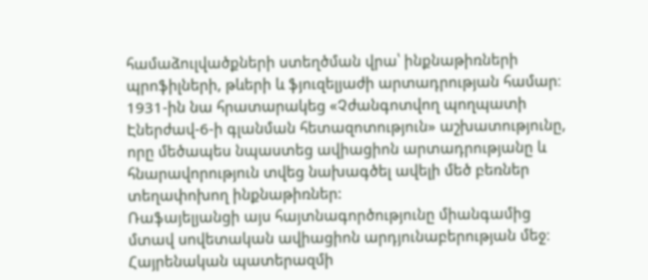համաձուլվածքների ստեղծման վրա՝ ինքնաթիռների պրոֆիլների, թևերի և ֆյուզելյաժի արտադրության համար։
1931-ին նա հրատարակեց «Չժանգոտվող պողպատի Էներժավ-6-ի գլանման հետազոտություն» աշխատությունը, որը մեծապես նպաստեց ավիացիոն արտադրությանը և հնարավորություն տվեց նախագծել ավելի մեծ բեռներ տեղափոխող ինքնաթիռներ:
Ռաֆայելյանցի այս հայտնագործությունը միանգամից մտավ սովետական ավիացիոն արդյունաբերության մեջ։
Հայրենական պատերազմի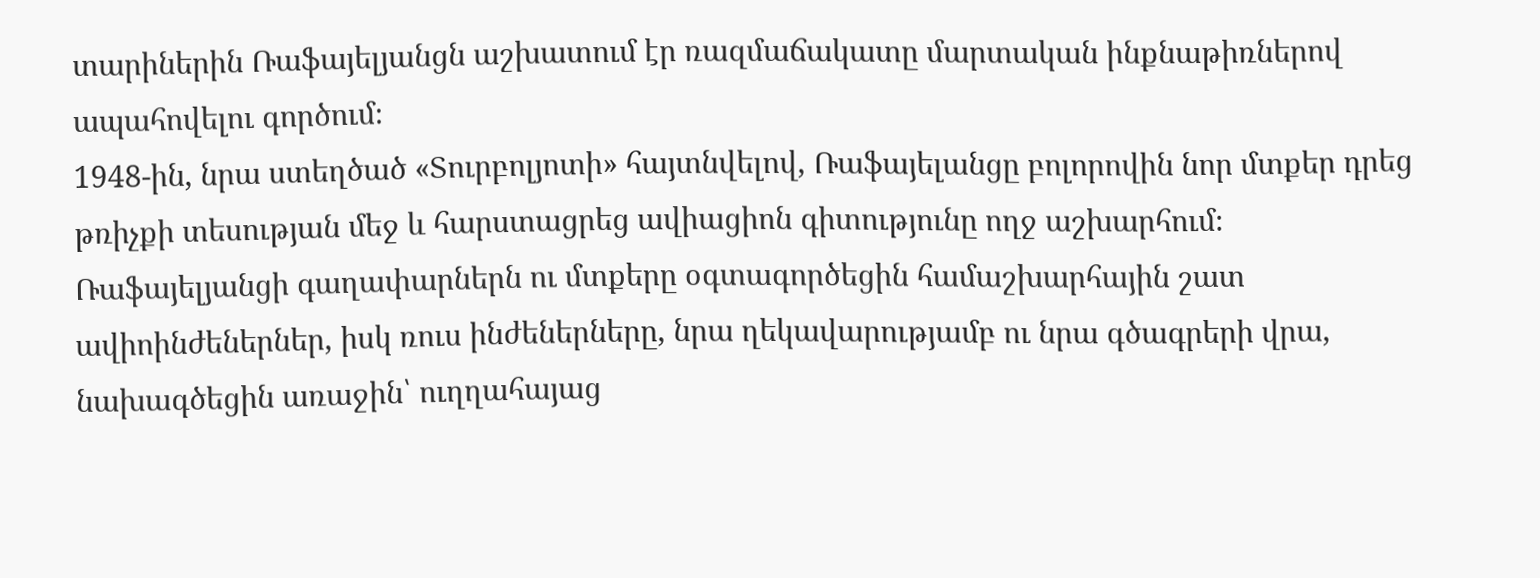տարիներին Ռաֆայելյանցն աշխատում էր ռազմաճակատը մարտական ինքնաթիռներով ապահովելու գործում։
1948-ին, նրա ստեղծած «Տուրբոլյոտի» հայտնվելով, Ռաֆայելանցը բոլորովին նոր մտքեր դրեց թռիչքի տեսության մեջ և հարստացրեց ավիացիոն գիտությունը ողջ աշխարհում։
Ռաֆայելյանցի գաղափարներն ու մտքերը օգտագործեցին համաշխարհային շատ ավիոինժեներներ, իսկ ռուս ինժեներները, նրա ղեկավարությամբ ու նրա գծագրերի վրա, նախագծեցին առաջին՝ ուղղահայաց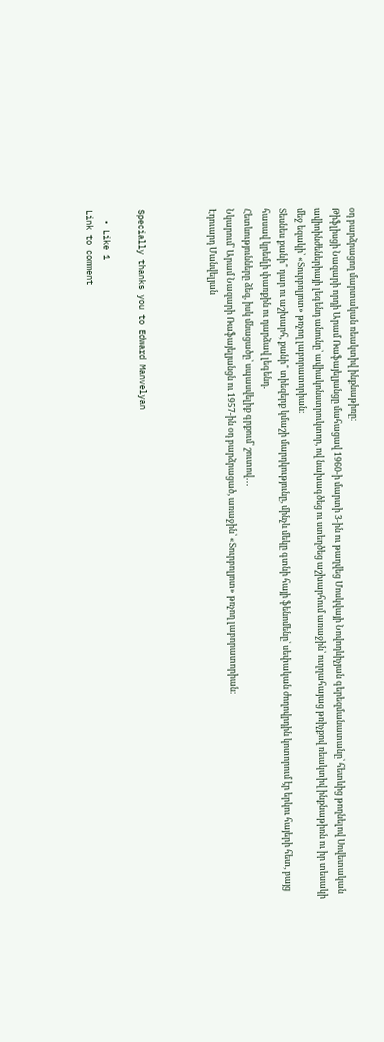օդ բարձրացող մարտական ռեակտիվ ինքնաթիռը։
Թիֆլիսցի Նազարի որդի Արամ Ռաֆայելյանցը մահացավ 1960-ի մարտի 3-ին ու թաղվեց Մոսկվայի Նովոդևիչյան գերեզմանատանը՝ հետևից թողնելով Սովետական ավիոինժեներիայի լեգենդ անունը՝ ավիակոնստրուկտոր, ով նախագծեց ու ստեղծեց աշխարհում առաջին՝ ուղղահայաց թռիչքով ռեակտիվ ինքնաթիռն ու իր տեսակի մեջ եզակի՝ «Տուրբոլյոտ» թռչող լաբորատորիան։
Տեսնես քանի՞ դար ու աշխարհ, քանի՞ տիեզերք կմաշի մարդկությունը, մինչև մեկը գտնի հայի ֆենոմենը՝ սեփական ժողովրդին կոտորում էր երկու հայերի հետ, բայց հասավ կրեմլի փառքին ու դարձավ լեգենդ․
Հետևությունները ձեզ, իսկ մնացածը՝ սպասվելիք գրքում՝ շուտով․․․
Նկարում՝ Արամ Նազարի Ռաֆայելյանցն ու 1957-ին օդ բարձրացած, առաջին՝ «Տուրբոլյոտ» թռչող լաբորատորիան։
Էդուարդ Մանվելյան



Specially thanks you to Edward Manvelyan

  • Like 1
Link to comment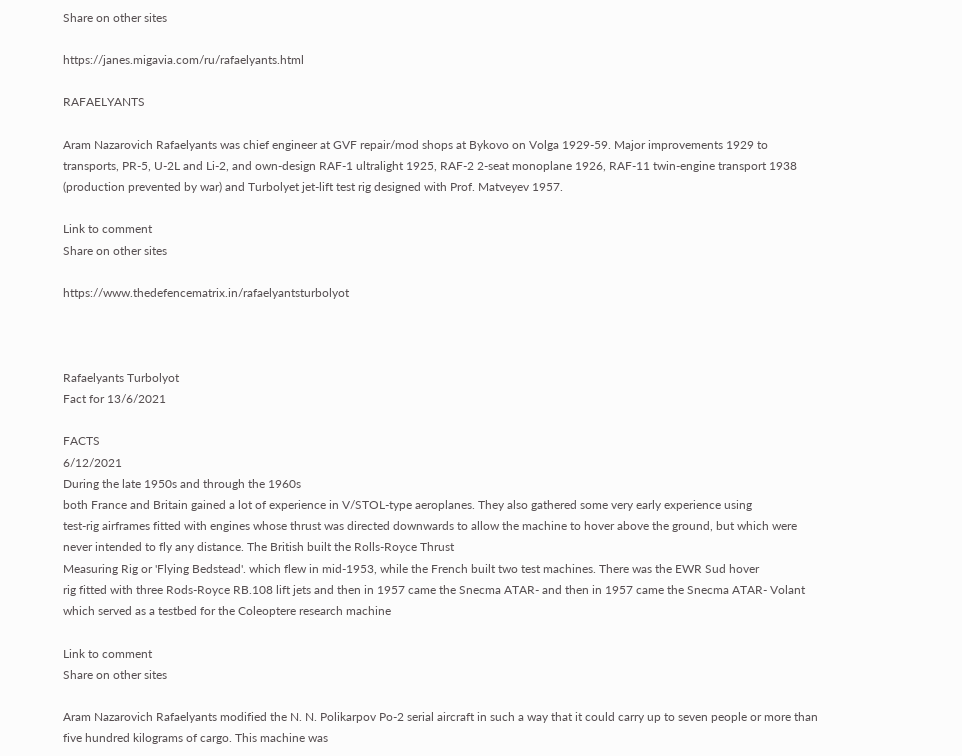Share on other sites

https://janes.migavia.com/ru/rafaelyants.html

RAFAELYANTS

Aram Nazarovich Rafaelyants was chief engineer at GVF repair/mod shops at Bykovo on Volga 1929-59. Major improvements 1929 to transports, PR-5, U-2L and Li-2, and own-design RAF-1 ultralight 1925, RAF-2 2-seat monoplane 1926, RAF-11 twin-engine transport 1938 (production prevented by war) and Turbolyet jet-lift test rig designed with Prof. Matveyev 1957.

Link to comment
Share on other sites

https://www.thedefencematrix.in/rafaelyantsturbolyot



Rafaelyants Turbolyot
Fact for 13/6/2021

FACTS
6/12/2021
During the late 1950s and through the 1960s
both France and Britain gained a lot of experience in V/STOL-type aeroplanes. They also gathered some very early experience using
test-rig airframes fitted with engines whose thrust was directed downwards to allow the machine to hover above the ground, but which were never intended to fly any distance. The British built the Rolls-Royce Thrust
Measuring Rig or 'Flying Bedstead'. which flew in mid-1953, while the French built two test machines. There was the EWR Sud hover
rig fitted with three Rods-Royce RB.108 lift jets and then in 1957 came the Snecma ATAR- and then in 1957 came the Snecma ATAR- Volant which served as a testbed for the Coleoptere research machine

Link to comment
Share on other sites

Aram Nazarovich Rafaelyants modified the N. N. Polikarpov Po-2 serial aircraft in such a way that it could carry up to seven people or more than five hundred kilograms of cargo. This machine was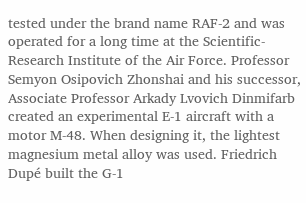tested under the brand name RAF-2 and was operated for a long time at the Scientific-Research Institute of the Air Force. Professor Semyon Osipovich Zhonshai and his successor, Associate Professor Arkady Lvovich Dinmifarb created an experimental E-1 aircraft with a motor M-48. When designing it, the lightest magnesium metal alloy was used. Friedrich Dupé built the G-1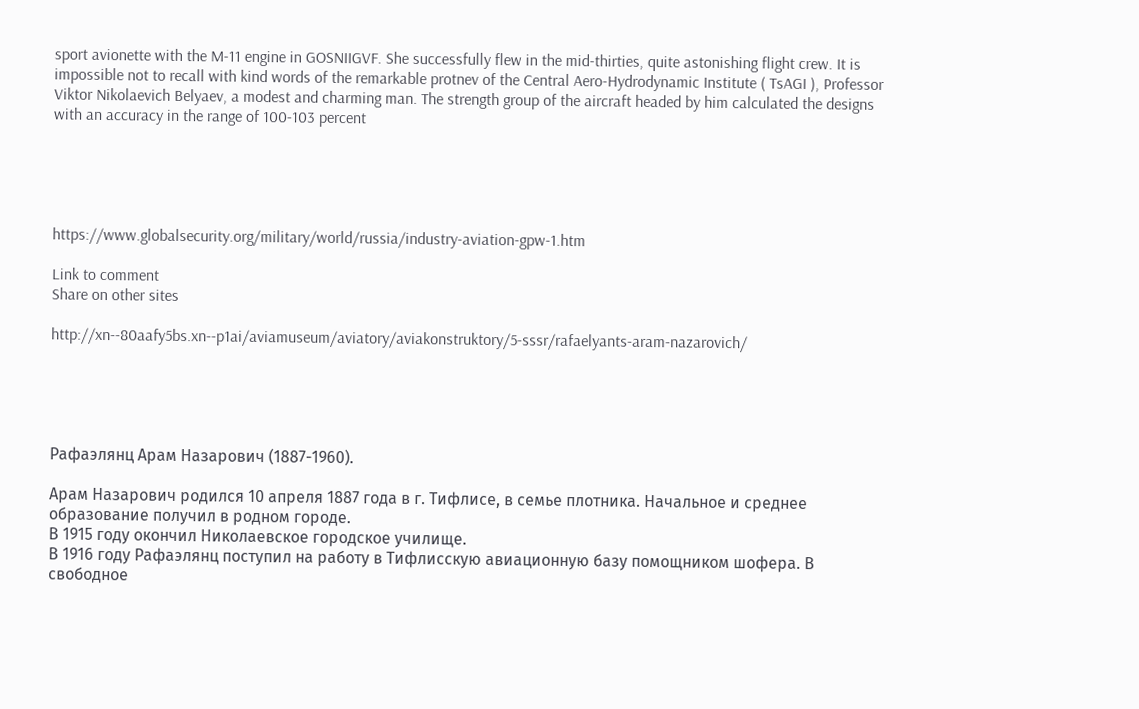sport avionette with the M-11 engine in GOSNIIGVF. She successfully flew in the mid-thirties, quite astonishing flight crew. It is impossible not to recall with kind words of the remarkable protnev of the Central Aero-Hydrodynamic Institute ( TsAGI ), Professor Viktor Nikolaevich Belyaev, a modest and charming man. The strength group of the aircraft headed by him calculated the designs with an accuracy in the range of 100-103 percent





https://www.globalsecurity.org/military/world/russia/industry-aviation-gpw-1.htm

Link to comment
Share on other sites

http://xn--80aafy5bs.xn--p1ai/aviamuseum/aviatory/aviakonstruktory/5-sssr/rafaelyants-aram-nazarovich/





Рафаэлянц Арам Назарович (1887-1960).

Арам Назарович родился 10 апреля 1887 года в г. Тифлисе, в семье плотника. Начальное и среднее образование получил в родном городе.
В 1915 году окончил Николаевское городское училище.
В 1916 году Рафаэлянц поступил на работу в Тифлисскую авиационную базу помощником шофера. В свободное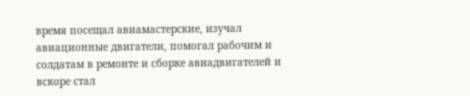время посещал авиамастерские, изучал авиационные двигатели, помогал рабочим и солдатам в ремонте и сборке авиадвигателей и вскоре стал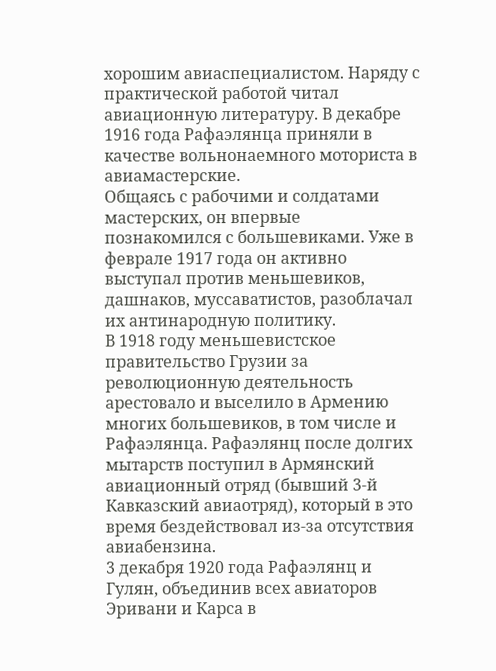хорошим авиаспециалистом. Наряду с практической работой читал авиационную литературу. В декабре 1916 года Рафаэлянца приняли в качестве вольнонаемного моториста в авиамастерские.
Общаясь с рабочими и солдатами мастерских, он впервые познакомился с большевиками. Уже в феврале 1917 года он активно выступал против меньшевиков, дашнаков, муссаватистов, разоблачал их антинародную политику.
В 1918 году меньшевистское правительство Грузии за революционную деятельность арестовало и выселило в Армению многих большевиков, в том числе и Рафаэлянца. Рафаэлянц после долгих мытарств поступил в Армянский авиационный отряд (бывший 3-й Кавказский авиаотряд), который в это время бездействовал из-за отсутствия авиабензина.
3 декабря 1920 года Рафаэлянц и Гулян, объединив всех авиаторов Эривани и Карса в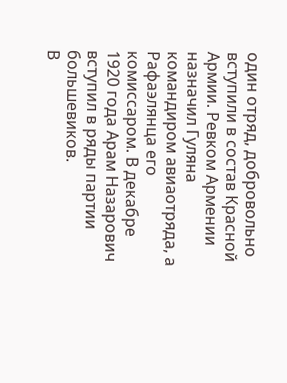один отряд, добровольно вступили в состав Красной Армии. Ревком Армении назначил Гуляна командиром авиаотряда, а Рафаэлянца его комиссаром. В декабре 1920 года Арам Назарович вступил в ряды партии большевиков.
В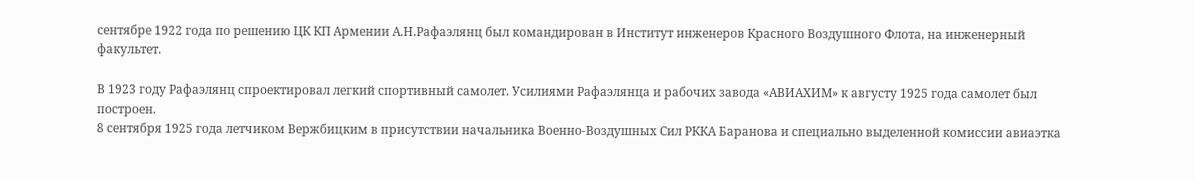сентябре 1922 года по решению ЦК КП Армении А.Н.Рафаэлянц был командирован в Институт инженеров Красного Воздушного Флота, на инженерный факультет.

В 1923 году Рафаэлянц спроектировал легкий спортивный самолет. Усилиями Рафаэлянца и рабочих завода «АВИАХИМ» к августу 1925 года самолет был построен.
8 сентября 1925 года летчиком Вержбицким в присутствии начальника Военно-Воздушных Сил РККА Баранова и специально выделенной комиссии авиаэтка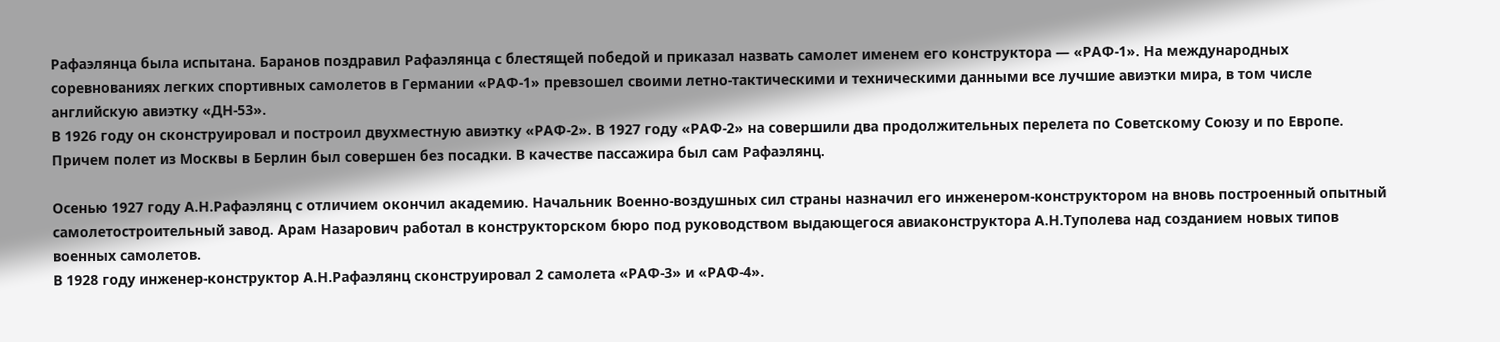Рафаэлянца была испытана. Баранов поздравил Рафаэлянца с блестящей победой и приказал назвать самолет именем его конструктора — «РАФ-1». На международных соревнованиях легких спортивных самолетов в Германии «РАФ-1» превзошел своими летно-тактическими и техническими данными все лучшие авиэтки мира, в том числе английскую авиэтку «ДН-53».
В 1926 году он сконструировал и построил двухместную авиэтку «РАФ-2». В 1927 году «РАФ-2» на совершили два продолжительных перелета по Советскому Союзу и по Европе. Причем полет из Москвы в Берлин был совершен без посадки. В качестве пассажира был сам Рафаэлянц.

Осенью 1927 году А.Н.Рафаэлянц с отличием окончил академию. Начальник Военно-воздушных сил страны назначил его инженером-конструктором на вновь построенный опытный самолетостроительный завод. Арам Назарович работал в конструкторском бюро под руководством выдающегося авиаконструктора А.Н.Туполева над созданием новых типов военных самолетов.
В 1928 году инженер-конструктор А.Н.Рафаэлянц сконструировал 2 самолета «РАФ-3» и «РАФ-4».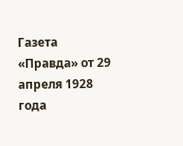Газета «Правда» от 29 апреля 1928 года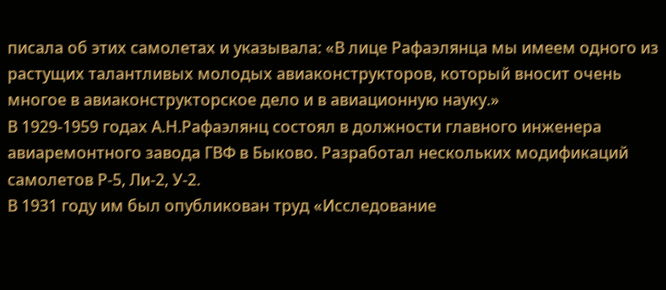писала об этих самолетах и указывала: «В лице Рафаэлянца мы имеем одного из растущих талантливых молодых авиаконструкторов, который вносит очень многое в авиаконструкторское дело и в авиационную науку.»
В 1929-1959 годах А.Н.Рафаэлянц состоял в должности главного инженера авиаремонтного завода ГВФ в Быково. Разработал нескольких модификаций самолетов Р-5, Ли-2, У-2.
В 1931 году им был опубликован труд «Исследование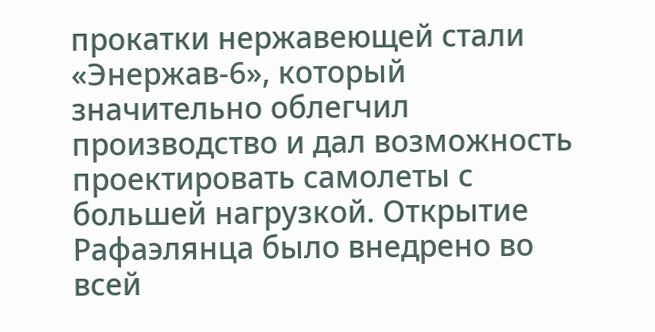прокатки нержавеющей стали «Энержав-6», который значительно облегчил производство и дал возможность проектировать самолеты с большей нагрузкой. Открытие Рафаэлянца было внедрено во всей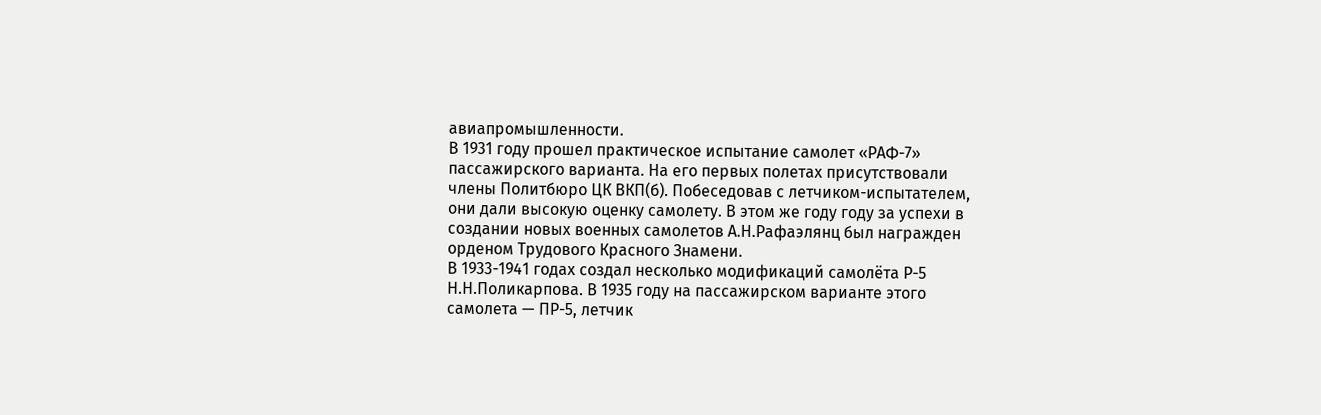авиапромышленности.
В 1931 году прошел практическое испытание самолет «РАФ-7» пассажирского варианта. На его первых полетах присутствовали члены Политбюро ЦК ВКП(б). Побеседовав с летчиком-испытателем, они дали высокую оценку самолету. В этом же году году за успехи в создании новых военных самолетов А.Н.Рафаэлянц был награжден орденом Трудового Красного Знамени.
В 1933-1941 годах создал несколько модификаций самолёта Р-5 Н.Н.Поликарпова. В 1935 году на пассажирском варианте этого самолета — ПР-5, летчик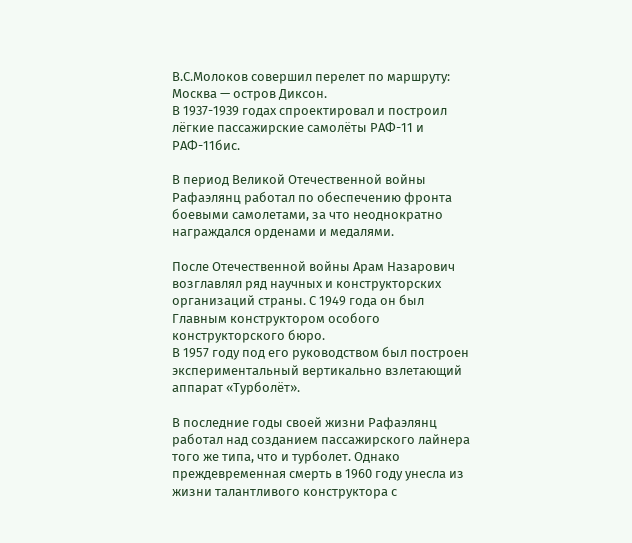В.С.Молоков совершил перелет по маршруту: Москва — остров Диксон.
В 1937-1939 годах спроектировал и построил лёгкие пассажирские самолёты РАФ-11 и РАФ-11бис.

В период Великой Отечественной войны Рафаэлянц работал по обеспечению фронта боевыми самолетами, за что неоднократно награждался орденами и медалями.

После Отечественной войны Арам Назарович возглавлял ряд научных и конструкторских организаций страны. С 1949 года он был Главным конструктором особого конструкторского бюро.
В 1957 году под его руководством был построен экспериментальный вертикально взлетающий аппарат «Турболёт».

В последние годы своей жизни Рафаэлянц работал над созданием пассажирского лайнера того же типа, что и турболет. Однако преждевременная смерть в 1960 году унесла из жизни талантливого конструктора с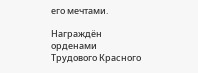его мечтами.

Награждён орденами Трудового Красного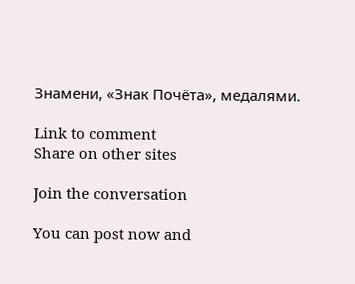Знамени, «Знак Почёта», медалями.

Link to comment
Share on other sites

Join the conversation

You can post now and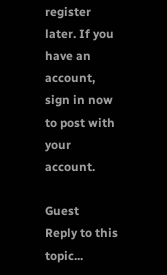register later. If you have an account, sign in now to post with your account.

Guest
Reply to this topic...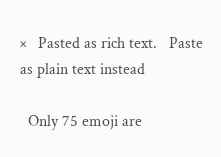×   Pasted as rich text.   Paste as plain text instead

  Only 75 emoji are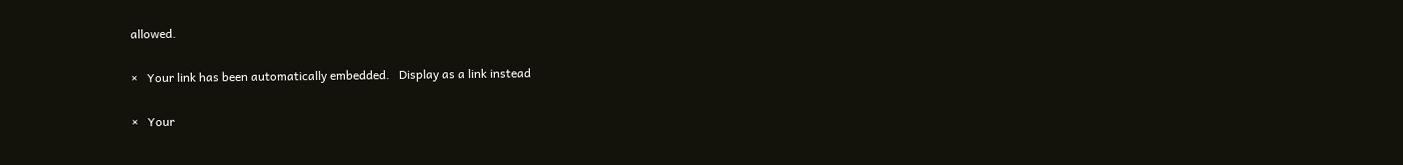allowed.

×   Your link has been automatically embedded.   Display as a link instead

×   Your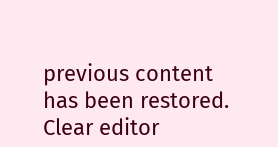previous content has been restored.   Clear editor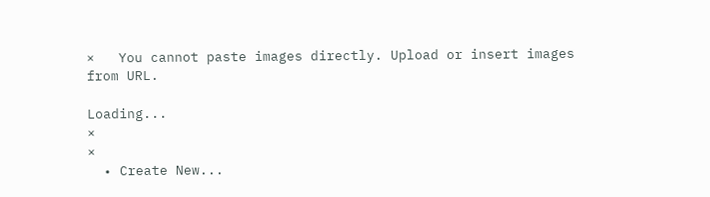×   You cannot paste images directly. Upload or insert images from URL.

Loading...
×
×
  • Create New...